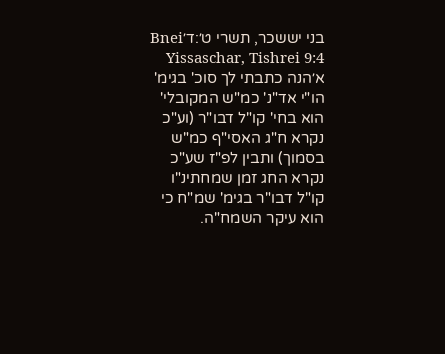בני יששכר, תשרי ט׳:ד׳Bnei Yissaschar, Tishrei 9:4
א׳הנה כתבתי לך סוכ' בגימ' הו"י אד"נ' כמ"ש המקובלי' הוא בחי' קו"ל דבו"ר (וע"כ נקרא ח"ג האסי"ף כמ"ש בסמוך) ותבין לפ"ז שע"כ נקרא החג זמן שמחתינ"ו קו"ל דבו"ר בגימ' שמ"ח כי הוא עיקר השמח"ה.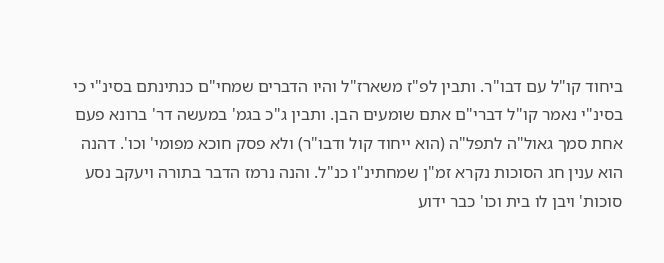ביחוד קו"ל עם דבו"ר. ותבין לפ"ז משארז"ל והיו הדברים שמחי"ם כנתינתם בסינ"י כי בסינ"י נאמר קו"ל דברי"ם אתם שומעים הבן. ותבין ג"כ בגמ' במעשה דר' ברונא פעם אחת סמך גאול"ה לתפל"ה (הוא ייחוד קול ודבו"ר) ולא פסק חוכא מפומי' וכו'. דהנה הוא ענין חג הסוכות נקרא זמ"ן שמחתינ"ו כנ"ל. והנה נרמז הדבר בתורה ויעקב נסע סוכות' ויבן לו בית וכו' כבר ידוע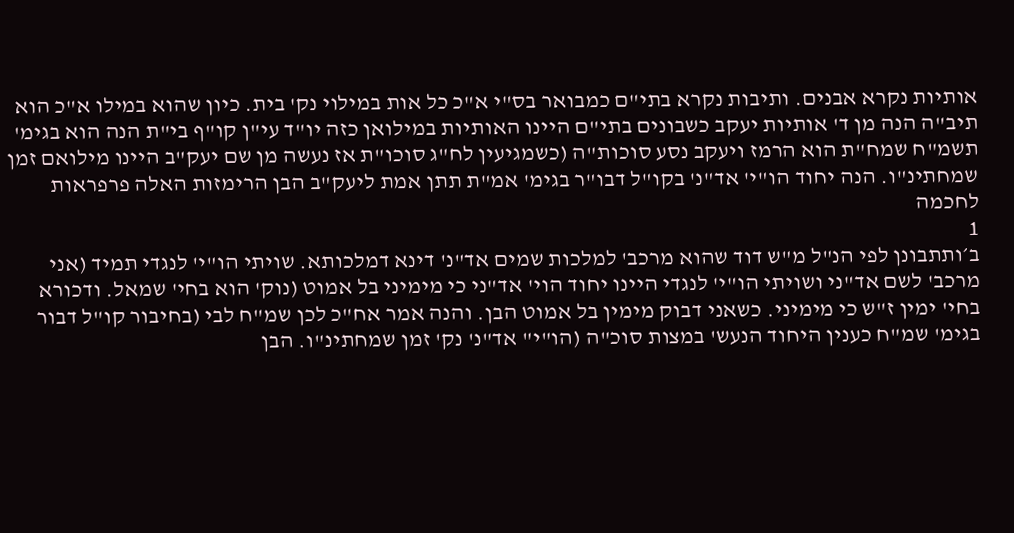אותיות נקרא אבנים. ותיבות נקרא בתי"ם כמבואר בס"י א"כ כל אות במילוי נק' בית. כיון שהוא במילו א"כ הוא תיב"ה הנה מן ד' אותיות יעקב כשבונים בתי"ם היינו האותיות במילואן כזה יו"ד עי"ן קו"ף בי"ת הנה הוא בגימ' תשמ"ח שמח"ת הוא הרמז ויעקב נסע סוכות"ה (כשמגיעין לח"ג סוכו"ת אז נעשה מן שם יעק"ב היינו מילואם זמן שמחתינ"ו. הנה יחוד הו"י' אד"נ' בקו"ל דבו"ר בגימ' אמ"ת תתן אמת ליעק"ב הבן הרימזות האלה פרפראות לחכמה
1
ב׳ותתבונן לפי הנ"ל מ"ש דוד שהוא מרכב' למלכות שמים אד"נ' דינא דמלכותא. שויתי הו"י' לנגדי תמיד (אני מרכב' לשם אד"ני ושויתי הו"י' לנגדי היינו יחוד הוי' אד"ני כי מימיני בל אמוט (נוק' הוא בחי' שמאל. ודכורא בחי' ימין ז"ש כי מימיני. כשאני דבוק מימין בל אמוט הבן. והנה אמר אח"כ לכן שמ"ח לבי (בחיבור קו"ל דבור בגימ' שמ"ח כענין היחוד הנעש' במצות סוכ"ה (הו"י" אד"נ' נק' זמן שמחתינ"ו. הבן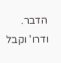הדבר. ודרו' וקבל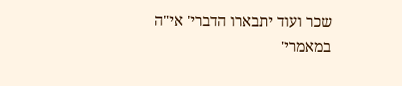שכר ועוד יתבארו הדברי' אי"ה במאמרי'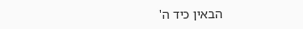הבאין כיד ה'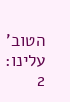הטוב' עלינו:
2